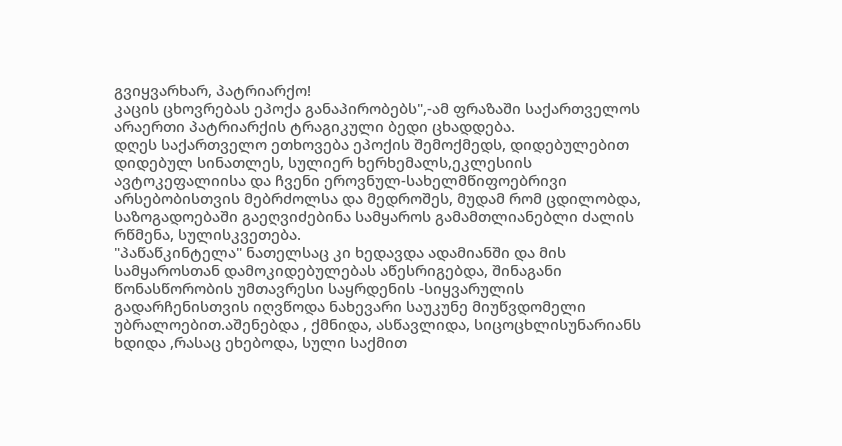გვიყვარხარ, პატრიარქო!
კაცის ცხოვრებას ეპოქა განაპირობებს",-ამ ფრაზაში საქართველოს არაერთი პატრიარქის ტრაგიკული ბედი ცხადდება.
დღეს საქართველო ეთხოვება ეპოქის შემოქმედს, დიდებულებით დიდებულ სინათლეს, სულიერ ხერხემალს,ეკლესიის ავტოკეფალიისა და ჩვენი ეროვნულ-სახელმწიფოებრივი არსებობისთვის მებრძოლსა და მედროშეს, მუდამ რომ ცდილობდა, საზოგადოებაში გაეღვიძებინა სამყაროს გამამთლიანებლი ძალის რწმენა, სულისკვეთება.
"პაწაწკინტელა" ნათელსაც კი ხედავდა ადამიანში და მის სამყაროსთან დამოკიდებულებას აწესრიგებდა, შინაგანი წონასწორობის უმთავრესი საყრდენის -სიყვარულის გადარჩენისთვის იღვწოდა ნახევარი საუკუნე მიუწვდომელი უბრალოებით.აშენებდა , ქმნიდა, ასწავლიდა, სიცოცხლისუნარიანს ხდიდა ,რასაც ეხებოდა, სული საქმით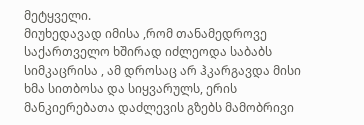მეტყველი.
მიუხედავად იმისა ,რომ თანამედროვე საქართველო ხშირად იძლეოდა საბაბს სიმკაცრისა , ამ დროსაც არ ჰკარგავდა მისი ხმა სითბოსა და სიყვარულს, ერის მანკიერებათა დაძლევის გზებს მამობრივი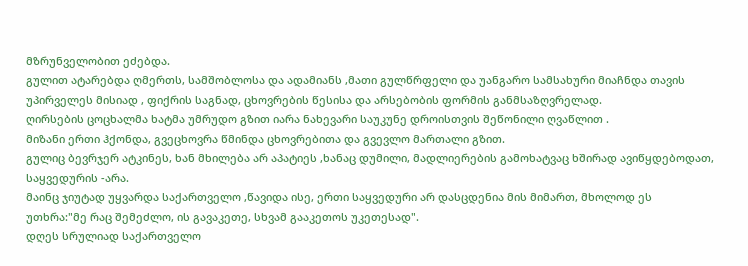მზრუნველობით ეძებდა.
გულით ატარებდა ღმერთს, სამშობლოსა და ადამიანს ,მათი გულწრფელი და უანგარო სამსახური მიაჩნდა თავის უპირველეს მისიად , ფიქრის საგნად, ცხოვრების წესისა და არსებობის ფორმის განმსაზღვრელად.
ღირსების ცოცხალმა ხატმა უმრუდო გზით იარა ნახევარი საუკუნე დროისთვის შეწონილი ღვაწლით .
მიზანი ერთი ჰქონდა, გვეცხოვრა წმინდა ცხოვრებითა და გვევლო მართალი გზით.
გულიც ბევრჯერ ატკინეს, ხან მხილება არ აპატიეს ,ხანაც დუმილი, მადლიერების გამოხატვაც ხშირად ავიწყდებოდათ, საყვედურის -არა.
მაინც ჯიუტად უყვარდა საქართველო ,წავიდა ისე, ერთი საყვედური არ დასცდენია მის მიმართ, მხოლოდ ეს უთხრა:"მე რაც შემეძლო, ის გავაკეთე, სხვამ გააკეთოს უკეთესად".
დღეს სრულიად საქართველო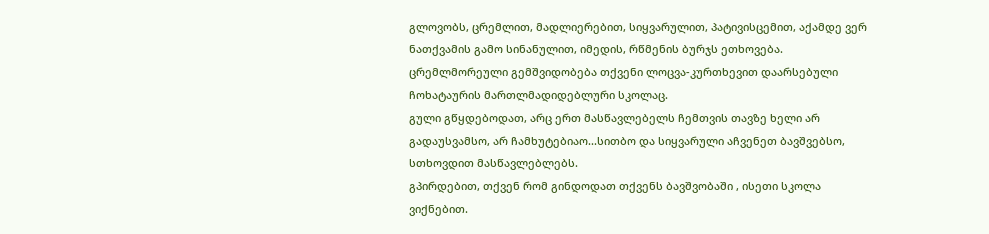გლოვობს, ცრემლით, მადლიერებით, სიყვარულით, პატივისცემით, აქამდე ვერ ნათქვამის გამო სინანულით, იმედის, რწმენის ბურჯს ეთხოვება.
ცრემლმორეული გემშვიდობება თქვენი ლოცვა-კურთხევით დაარსებული ჩოხატაურის მართლმადიდებლური სკოლაც.
გული გწყდებოდათ, არც ერთ მასწავლებელს ჩემთვის თავზე ხელი არ გადაუსვამსო, არ ჩამხუტებიაო...სითბო და სიყვარული აჩვენეთ ბავშვებსო, სთხოვდით მასწავლებლებს.
გპირდებით, თქვენ რომ გინდოდათ თქვენს ბავშვობაში , ისეთი სკოლა ვიქნებით.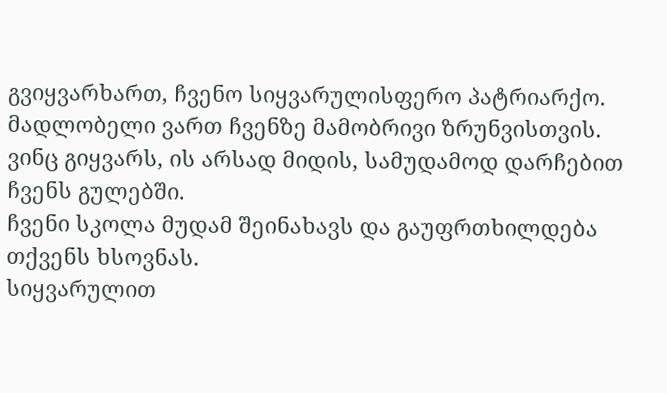გვიყვარხართ, ჩვენო სიყვარულისფერო პატრიარქო.
მადლობელი ვართ ჩვენზე მამობრივი ზრუნვისთვის.
ვინც გიყვარს, ის არსად მიდის, სამუდამოდ დარჩებით ჩვენს გულებში.
ჩვენი სკოლა მუდამ შეინახავს და გაუფრთხილდება თქვენს ხსოვნას.
სიყვარულით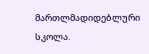მართლმადიდებლური სკოლა.